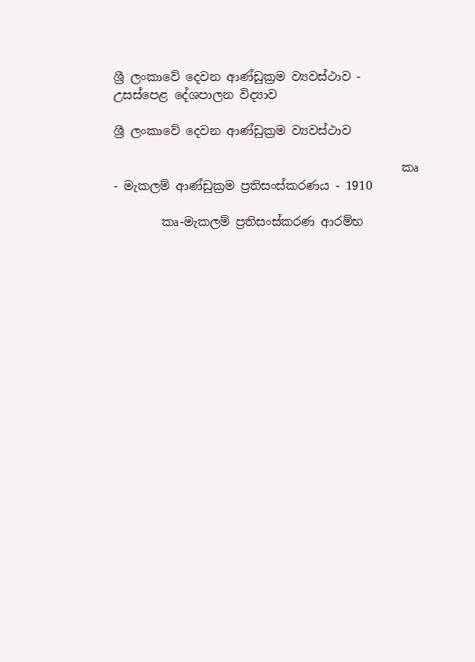ශ්‍රී ලංකාවේ දෙවන ආණ්ඩුක්‍රම ව්‍යවස්ථාව - උසස්පෙළ දේශපාලන විද්‍යාව

ශ්‍රී ලංකාවේ දෙවන ආණ්ඩුක්‍රම ව්‍යවස්ථාව

                                                කෘ - මැකලම් ආණ්ඩුක්‍රම ප්‍රතිසංස්කරණය - 1910

        කෘ-මැකලම් ප්‍රතිසංස්කරණ ආරම්භ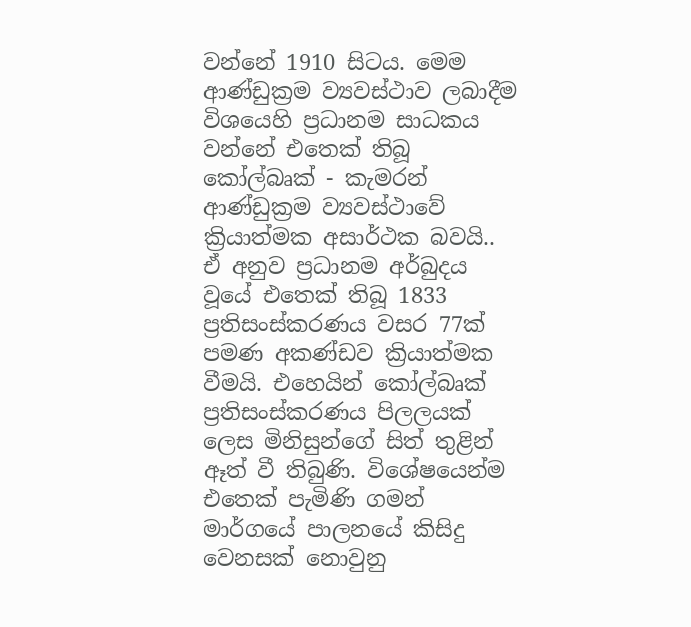වන්නේ 1910 සිටය. මෙම ආණ්ඩුක්‍රම ව්‍යවස්ථාව ලබාදීම විශයෙහි ප්‍රධානම සාධකය වන්නේ එතෙක් තිබූ කෝල්බෘක් - කැමරන් ආණ්ඩුක්‍රම ව්‍යවස්ථාවේ ක්‍රියාත්මක අසාර්ථක බවයි.. ඒ අනුව ප්‍රධානම අර්බුදය වූයේ එතෙක් තිබූ 1833 ප්‍රතිසංස්කරණය වසර 77ක් පමණ අකණ්ඩව ක්‍රියාත්මක වීමයි. එහෙයින් කෝල්බෘක් ප්‍රතිසංස්කරණය පිලලයක් ලෙස මිනිසුන්ගේ සිත් තුළින් ඈත් වී තිබුණි. විශේෂයෙන්ම එතෙක් පැමිණි ගමන් මාර්ගයේ පාලනයේ කිසිදු වෙනසක් නොවුනු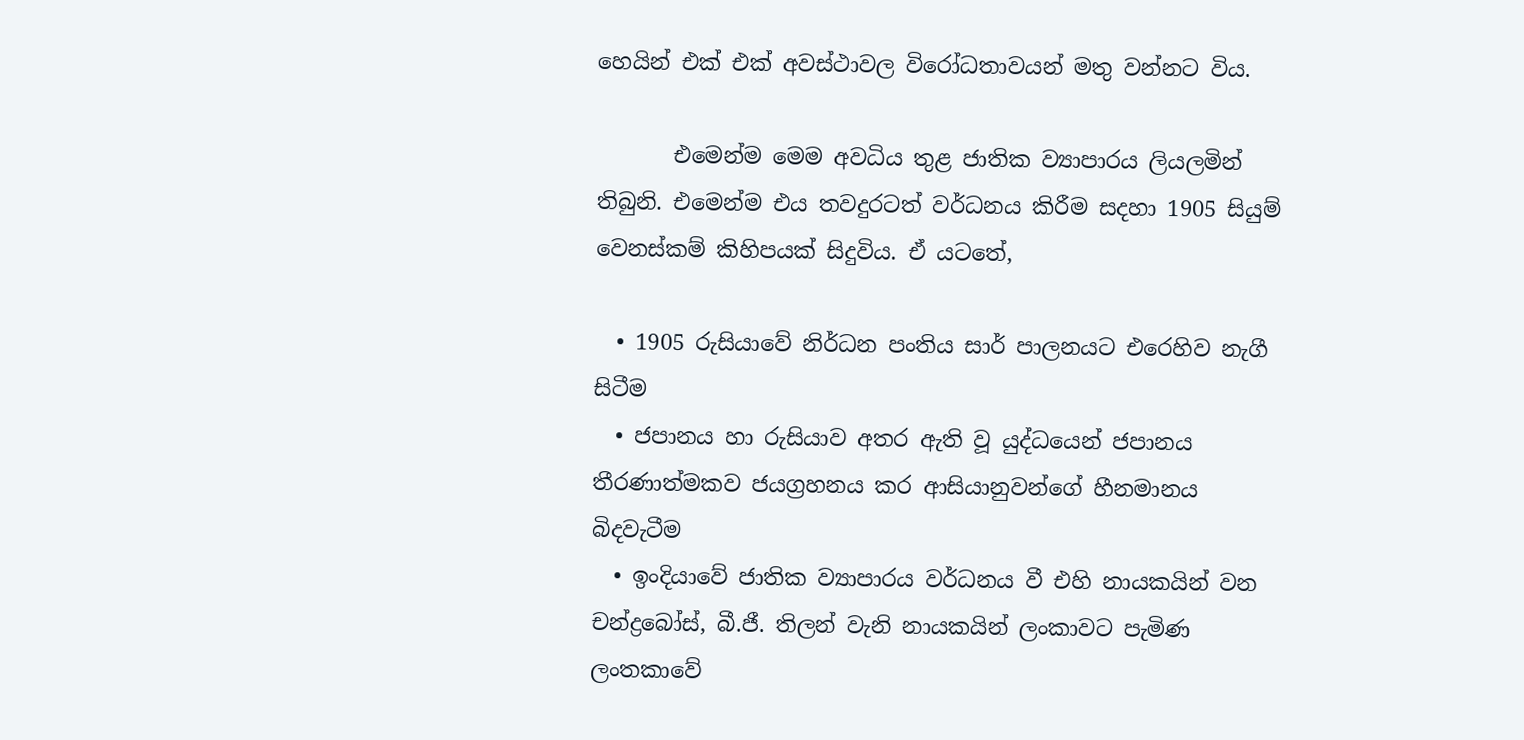හෙයින් එක් එක් අවස්ථාවල විරෝධතාවයන් මතු වන්නට විය.

       එමෙන්ම මෙම අවධිය තුළ ජාතික ව්‍යාපාරය ලියලමින් තිබුනි. එමෙන්ම එය තවදුරටත් වර්ධනය කිරීම සදහා 1905 සියුම් වෙනස්කම් කිහිපයක් සිදුවිය. ඒ යටතේ,

  • 1905 රුසියාවේ නිර්ධන පංතිය සාර් පාලනයට එරෙහිව නැගී සිටීම
  • ජපානය හා රුසියාව අතර ඇති වූ යුද්ධයෙන් ජපානය තීරණාත්මකව ජයග්‍රහනය කර ආසියානුවන්ගේ හීනමානය බිදවැටීම
  • ඉංදියාවේ ජාතික ව්‍යාපාරය වර්ධනය වී එහි නායකයින් වන චන්ද්‍රබෝස්, බී.ජී. තිලන් වැනි නායකයින් ලංකාවට පැමිණ ලංතකාවේ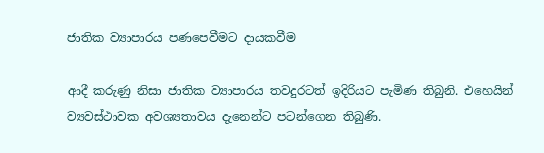ජාතික ව්‍යාපාරය පණපෙවීමට දායකවීම

ආදී කරුණු නිසා ජාතික ව්‍යාපාරය තවදුරටත් ඉදිරියට පැමිණ තිබුනි. එහෙයින් ව්‍යවස්ථාවක අවශ්‍යතාවය දැනෙන්ට පටන්ගෙන තිබුණි.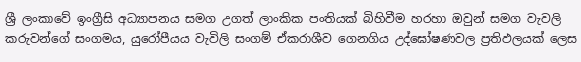ශ්‍රී ලංකාවේ ඉංග්‍රීසි අධ්‍යාපනය සමග උගත් ලාංකික පංතියක් බිහිවීම හරහා ඔවුන් සමග වැවලි කරුවන්ගේ සංගමය, යුරෝපීයය වැවිලි සංගම් ඒකරාශීව ගෙනගිය උද්ඝෝෂණවල ප්‍රතිඵලයක් ලෙස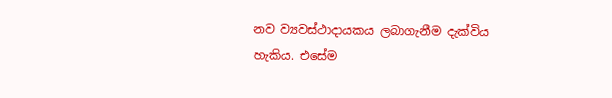නව ව්‍යවස්ථාදායකය ලබාගැනීම දැක්විය හැකිය. එසේම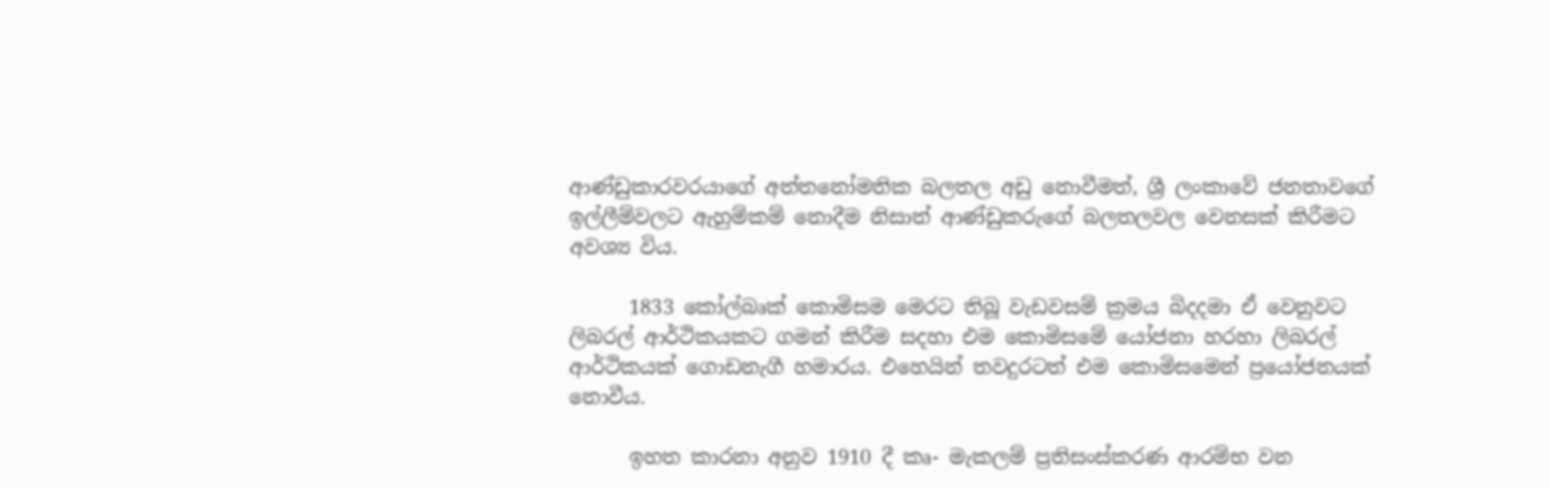ආණ්ඩුකාරවරයාගේ අත්තනෝමතික බලතල අඩු නොවීමත්, ශ්‍රී ලංකාවේ ජනතාවගේ ඉල්ලීම්වලට ඇහුම්කම් නොදීම නිසාත් ආණ්ඩුකරුගේ බලතලවල වෙනසක් කිරීමට අවශ්‍ය විය.

      1833 කෝල්බෘක් කොමිසම මෙරට තිබූ වැඩවසම් ක්‍රමය බිදදමා ඒ වෙනුවට ලිබරල් ආර්ථිකයකට ගමන් කිරීම සදහා එම කොමිසමේ යෝජනා හරහා ලිබරල් ආර්ථිකයක් ගොඩනැගී හමාරය. එහෙයින් තවදුරටත් එම කොමිසමෙන් ප්‍රයෝජනයක් නොවීය.

      ඉහත කාරනා අනුව 1910 දී කෘ- මැකලම් ප්‍රතිසංස්කරණ ආරම්භ වන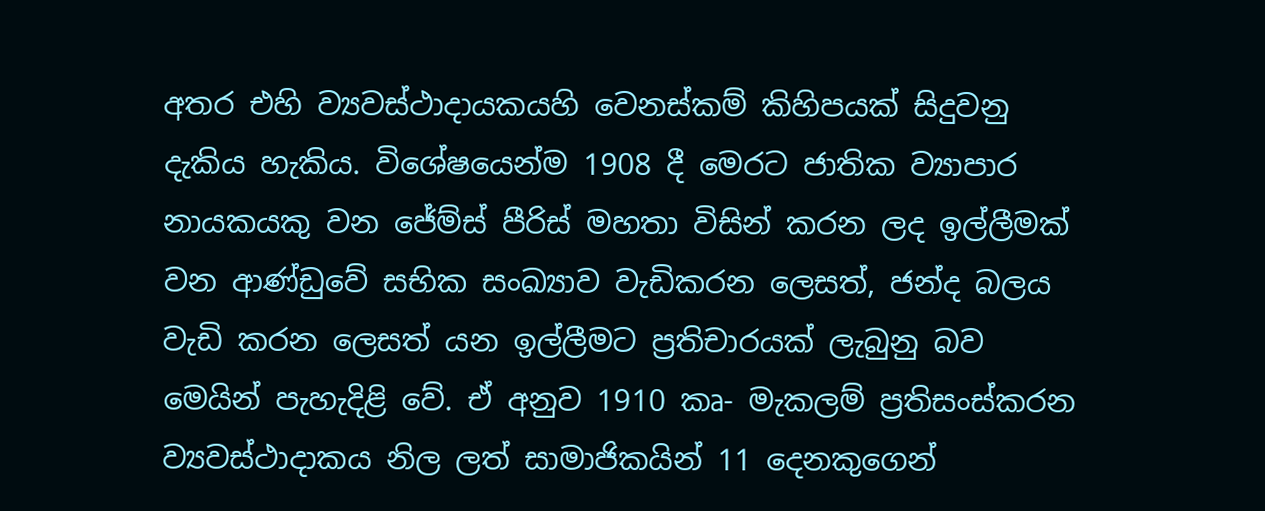අතර එහි ව්‍යවස්ථාදායකයහි වෙනස්කම් කිහිපයක් සිදුවනු දැකිය හැකිය. විශේෂයෙන්ම 1908 දී මෙරට ජාතික ව්‍යාපාර නායකයකු වන ජේම්ස් පීරිස් මහතා විසින් කරන ලද ඉල්ලීමක් වන ආණ්ඩුවේ සභික සංඛ්‍යාව වැඩිකරන ලෙසත්, ජන්ද බලය වැඩි කරන ලෙසත් යන ඉල්ලීමට ප්‍රතිචාරයක් ලැබුනු බව මෙයින් පැහැදිළි වේ. ඒ අනුව 1910 කෘ- මැකලම් ප්‍රතිසංස්කරන ව්‍යවස්ථාදාකය නිල ලත් සාමාජිකයින් 11 දෙනකුගෙන්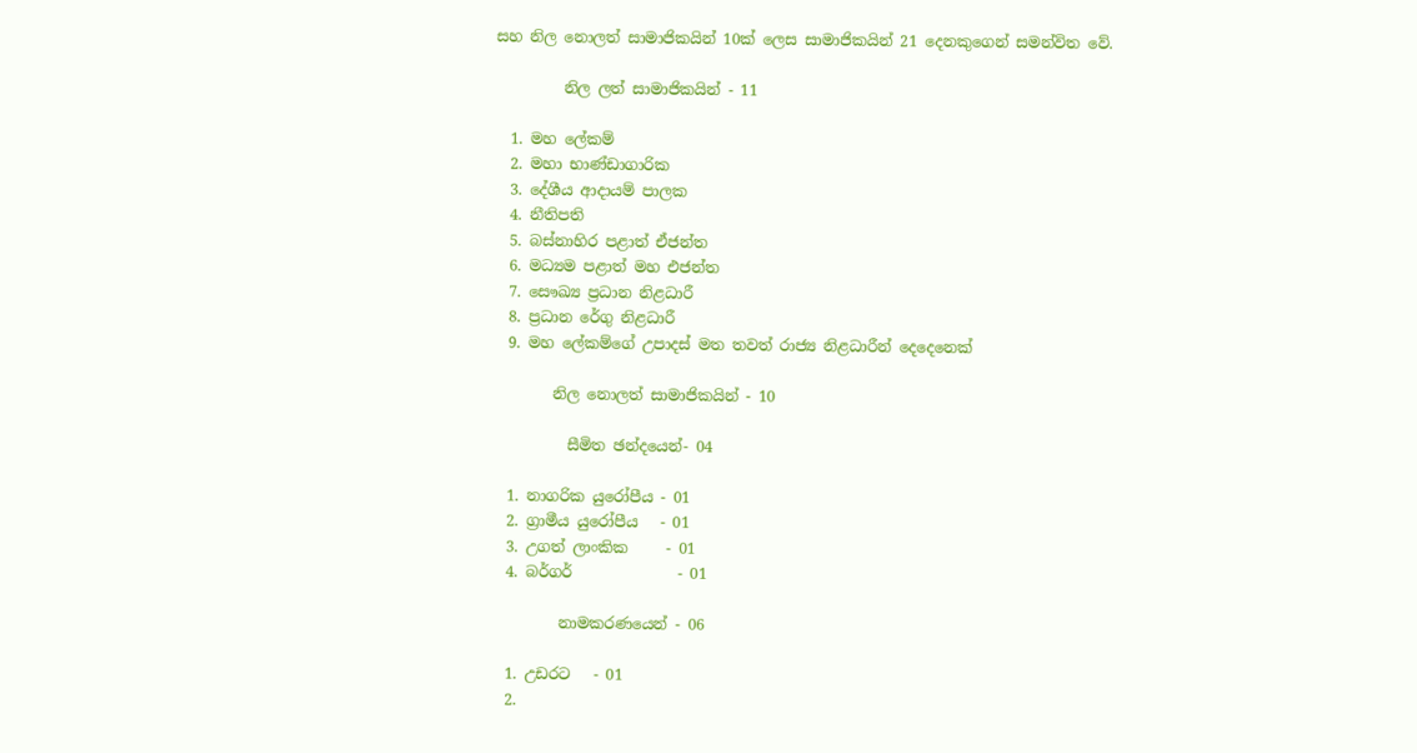සහ නිල නොලත් සාමාජිකයින් 10ක් ලෙස සාමාජිකයින් 21 දෙනකුගෙන් සමන්විත වේ.

         නිල ලත් සාමාජිකයින් - 11

  1. මහ ලේකම්
  2. මහා භාණ්ඩාගාරික
  3. දේශීය ආදායම් පාලක
  4. නීතිපති
  5. බස්නාහිර පළාත් ඒජන්ත
  6. මධ්‍යම පළාත් මහ එජන්ත
  7. සෞඛ්‍ය ප්‍රධාන නිළධාරී
  8. ප්‍රධාන රේගු නිළධාරී
  9. මහ ලේකම්ගේ උපාදස් මත තවත් රාජ්‍ය නිළධාරීන් දෙදෙනෙක්

        නිල නොලත් සාමාජිකයින් - 10

          සීමිත ඡන්දයෙන්- 04

  1. නාගරික යුරෝපීය - 01
  2. ග්‍රාමීය යුරෝපීය   - 01
  3. උගත් ලාංකික     - 01
  4. බර්ගර්              - 01

         නාමකරණයෙන් - 06

  1. උඩරට   - 01
  2.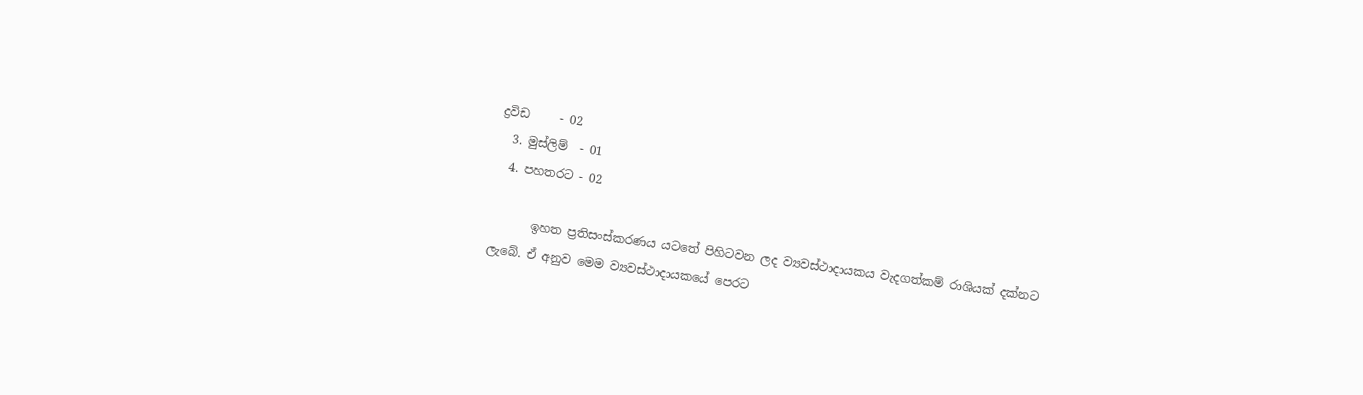ද්‍රවිඩ     - 02
  3. මුස්ලිම්  - 01
  4. පහතරට - 02

       ඉහත ප්‍රතිසංස්කරණය යටතේ පිහිටවන ලද ව්‍යවස්ථාදායකය වැදගත්කම් රාශියක් දක්නට ලැබේ. ඒ අනුව මෙම ව්‍යවස්ථාදායකයේ පෙරට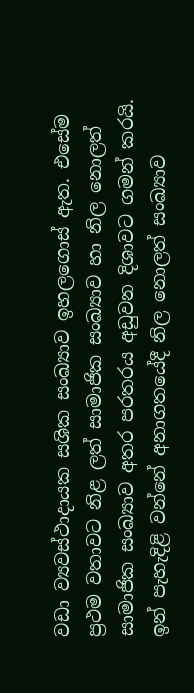වඩා ව්‍යවස්ථාදායක සශික සංඛ්‍යාව ඉහලගොස් ඇත. එසේම ප්‍රථම වතාවට නිළ ලත් සාමාජික සංඛ්‍යාව හා නිල නොලත් සාමාජික සංඛ්‍යාව අතර පරතරය අඩුවන දිශාවට ගමන් කරයි. ඉන් පැහැදිළි වන්නේ අනාගතයේදී නිල නොලත් සංඛ්‍යාව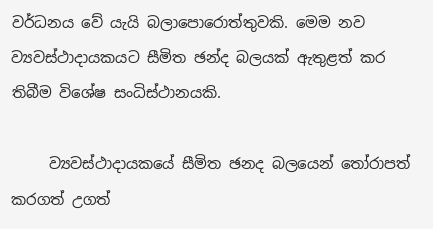වර්ධනය වේ යැයි බලාපොරොත්තුවකි. මෙම නව ව්‍යවස්ථාදායකයට සීමිත ඡන්ද බලයක් ඇතුළත් කර තිබීම විශේෂ සංධිස්ථානයකි.

     ව්‍යවස්ථාදායකයේ සීමිත ඡනද බලයෙන් තෝරාපත් කරගත් උගත්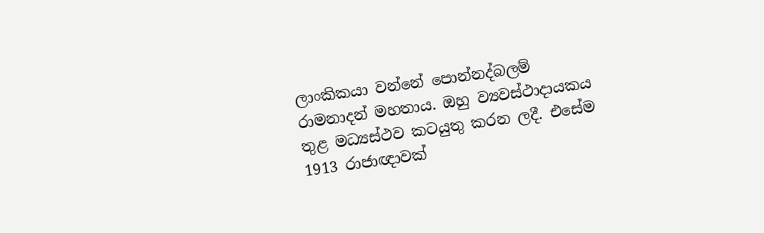ලාංකිකයා වන්නේ පොන්නද්බලම් රාමනාදන් මහතාය. ඔහු ව්‍යවස්ථාදායකය තුළ මධ්‍යස්ථව කටයුතු කරන ලදී. එසේම 1913 රාජාඥාවක්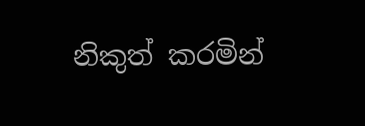නිකුත් කරමින්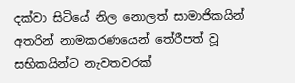දක්වා සිටියේ නිල නොලත් සාමාජිකයින් අතරින් නාමකරණයෙන් තේරීපත් වූ සභිකයින්ට නැවතවරක්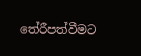තේරීපත්වීමට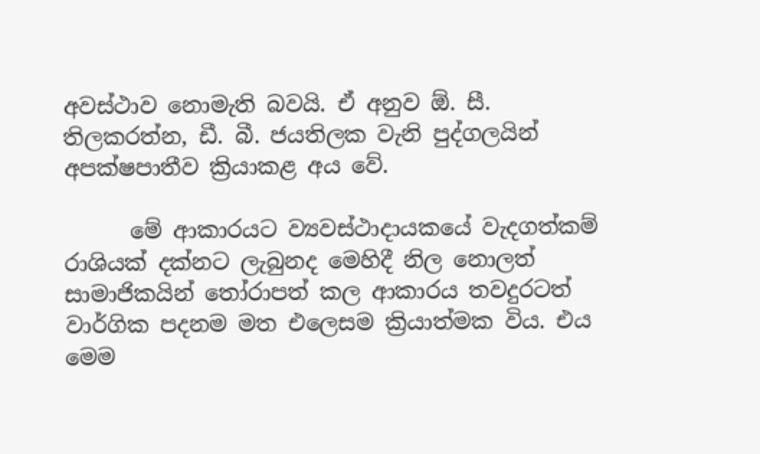අවස්ථාව නොමැති බවයි. ඒ අනුව ඕ. සී. තිලකරත්න, ඩී. බී. ජයතිලක වැනි පුද්ගලයින් අපක්ෂපාතීව ක්‍රියාකළ අය වේ.

      මේ ආකාරයට ව්‍යවස්ථාදායකයේ වැදගත්කම් රාශියක් දක්නට ලැබුනද මෙහිදී නිල නොලත් සාමාජිකයින් තෝරාපත් කල ආකාරය තවදුරටත් වාර්ගික පදනම මත එලෙසම ක්‍රියාත්මක විය. එය මෙම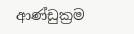ආණ්ඩුක්‍රම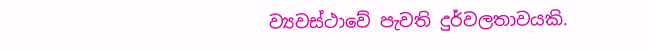ව්‍යවස්ථාවේ පැවති දුර්වලතාවයකි.